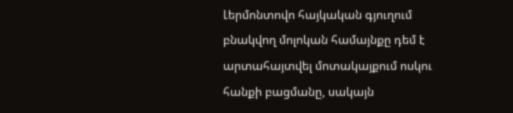Լերմոնտովո հայկական գյուղում բնակվող մոլոկան համայնքը դեմ է արտահայտվել մոտակայքում ոսկու հանքի բացմանը, սակայն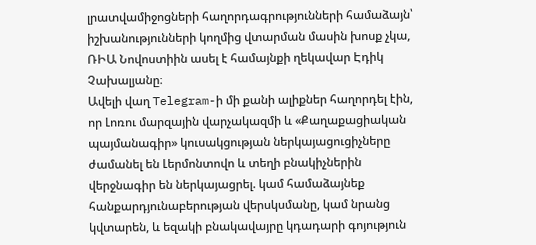լրատվամիջոցների հաղորդագրությունների համաձայն՝ իշխանությունների կողմից վտարման մասին խոսք չկա, ՌԻԱ Նովոստիին ասել է համայնքի ղեկավար Էդիկ Չախալյանը։
Ավելի վաղ Telegram-ի մի քանի ալիքներ հաղորդել էին, որ Լոռու մարզային վարչակազմի և «Քաղաքացիական պայմանագիր» կուսակցության ներկայացուցիչները ժամանել են Լերմոնտովո և տեղի բնակիչներին վերջնագիր են ներկայացրել. կամ համաձայնեք հանքարդյունաբերության վերսկսմանը, կամ նրանց կվտարեն, և եզակի բնակավայրը կդադարի գոյություն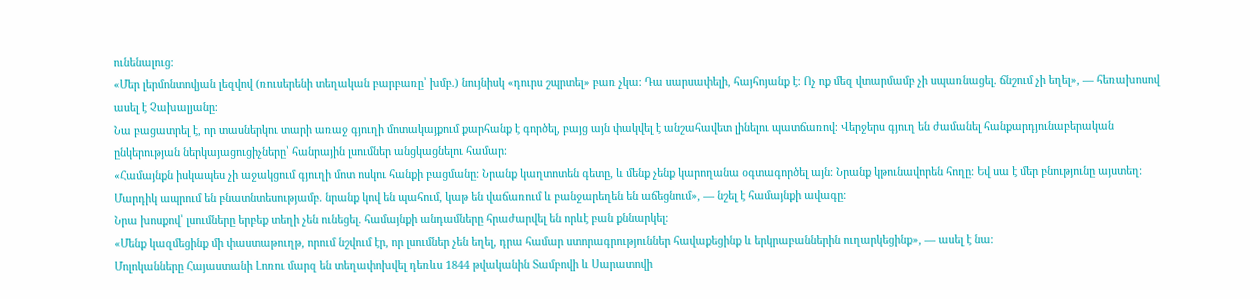ունենալուց։
«Մեր լերմոնտովյան լեզվով (ռուսերենի տեղական բարբառը՝ խմբ.) նույնիսկ «դուրս շպրտել» բառ չկա։ Դա սարսափելի, հայհոյանք է։ Ոչ ոք մեզ վտարմամբ չի սպառնացել. ճնշում չի եղել», — հեռախոսով ասել է Չախալյանը։
Նա բացատրել է, որ տասներկու տարի առաջ գյուղի մոտակայքում քարհանք է գործել, բայց այն փակվել է անշահավետ լինելու պատճառով։ Վերջերս գյուղ են ժամանել հանքարդյունաբերական ընկերության ներկայացուցիչները՝ հանրային լսումներ անցկացնելու համար։
«Համայնքն իսկապես չի աջակցում գյուղի մոտ ոսկու հանքի բացմանը։ Նրանք կաղտոտեն գետը, և մենք չենք կարողանա օգտագործել այն։ Նրանք կթունավորեն հողը։ Եվ սա է մեր բնությունը այստեղ։ Մարդիկ ապրում են բնատնտեսությամբ. նրանք կով են պահում, կաթ են վաճառում և բանջարեղեն են աճեցնում», — նշել է համայնքի ավագը։
Նրա խոսքով՝ լսումները երբեք տեղի չեն ունեցել. համայնքի անդամները հրաժարվել են որևէ բան քննարկել։
«Մենք կազմեցինք մի փաստաթուղթ, որում նշվում էր, որ լսումներ չեն եղել, դրա համար ստորագրություններ հավաքեցինք և երկրաբաններին ուղարկեցինք», — ասել է նա։
Մոլոկանները Հայաստանի Լոռու մարզ են տեղափոխվել դեռևս 1844 թվականին Տամբովի և Սարատովի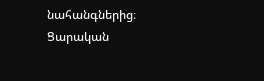նահանգներից։ Ցարական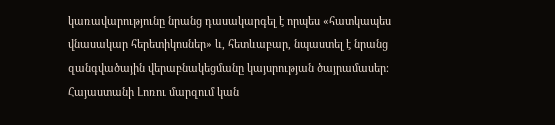կառավարությունը նրանց դասակարգել է որպես «հատկապես վնասակար հերետիկոսներ» և, հետևաբար, նպաստել է նրանց զանգվածային վերաբնակեցմանը կայսրության ծայրամասեր։ Հայաստանի Լոռու մարզում կան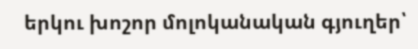երկու խոշոր մոլոկանական գյուղեր՝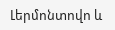Լերմոնտովո և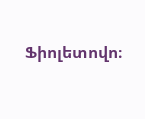Ֆիոլետովո։